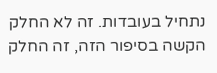נתחיל בעובדות. זה לא החלק הקשה בסיפור הזה, זה החלק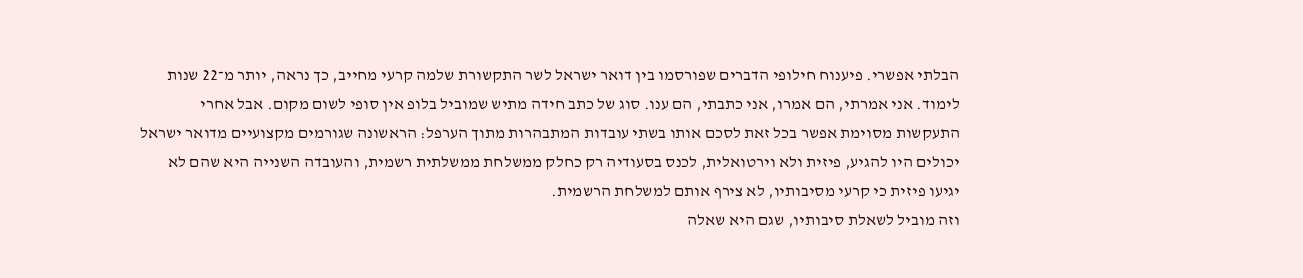הבלתי אפשרי. פיענוח חילופי הדברים שפורסמו בין דואר ישראל לשר התקשורת שלמה קרעי מחייב, כך נראה, יותר מ־22 שנות לימוד. אני אמרתי, הם אמרו, אני כתבתי, הם ענו. סוג של כתב חידה מתיש שמוביל בלופ אין סופי לשום מקום. אבל אחרי התעקשות מסוימת אפשר בכל זאת לסכם אותו בשתי עובדות המתבהרות מתוך הערפל: הראשונה שגורמים מקצועיים מדואר ישראל יכולים היו להגיע, פיזית ולא וירטואלית, לכנס בסעודיה רק כחלק ממשלחת ממשלתית רשמית, והעובדה השנייה היא שהם לא יגיעו פיזית כי קרעי מסיבותיו, לא צירף אותם למשלחת הרשמית.
וזה מוביל לשאלת סיבותיו, שגם היא שאלה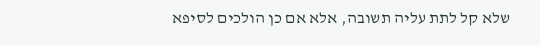שלא קל לתת עליה תשובה, אלא אם כן הולכים לסיפא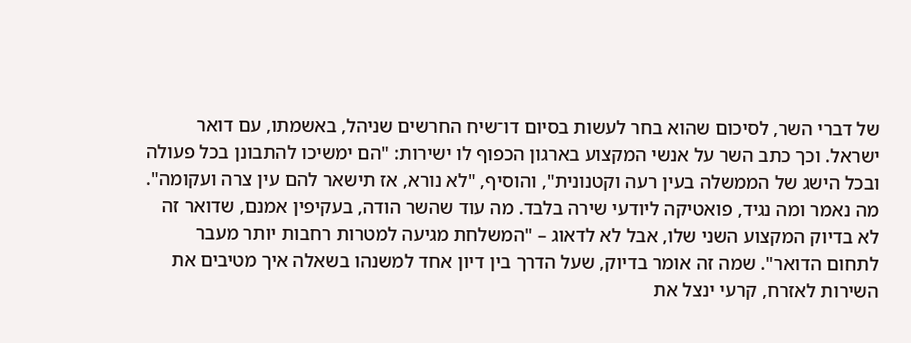של דברי השר, לסיכום שהוא בחר לעשות בסיום דו־שיח החרשים שניהל, באשמתו, עם דואר ישראל. וכך כתב השר על אנשי המקצוע בארגון הכפוף לו ישירות: "הם ימשיכו להתבונן בכל פעולה ובכל הישג של הממשלה בעין רעה וקטנונית", והוסיף, "לא נורא, אז תישאר להם עין צרה ועקומה". מה נאמר ומה נגיד, פואטיקה ליודעי שירה בלבד. מה עוד שהשר הודה, בעקיפין אמנם, שדואר זה לא בדיוק המקצוע השני שלו, אבל לא לדאוג – "המשלחת מגיעה למטרות רחבות יותר מעבר לתחום הדואר". שמה זה אומר בדיוק, שעל הדרך בין דיון אחד למשנהו בשאלה איך מטיבים את השירות לאזרח, קרעי ינצל את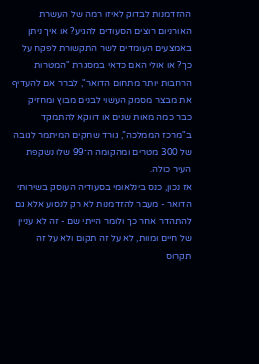ההזדמנות לבדוק לאיזו רמה של העשרת האורניום רוצים הסעודים להגיע? או איך ניתן באמצעים העומדים לשר התקשורת לפקח על כך? או אולי האם כדאי במסגרת "המטרות הרחבות יותר מתחום הדואר", לברר אם להעדיף את מבצר מסמק העשוי לבנים מבוץ ומחזיק כבר כמה מאות שנים או דווקא להתמקד ב"מרכז הממלכה”, גורד שחקים המיתמר לגובה של 300 מטרים ומהקומה ה־99 שלו נשקפת העיר כולה.
אז נכון, כנס בינלאומי בסעודיה העוסק בשירותי הדואר - מעבר להזדמנות לא רק לנסוע אלא גם להתהדר אחר כך ולומר הייתי שם - זה לא עניין של חיים ומוות, לא על זה תקום ולא על זה תקרוס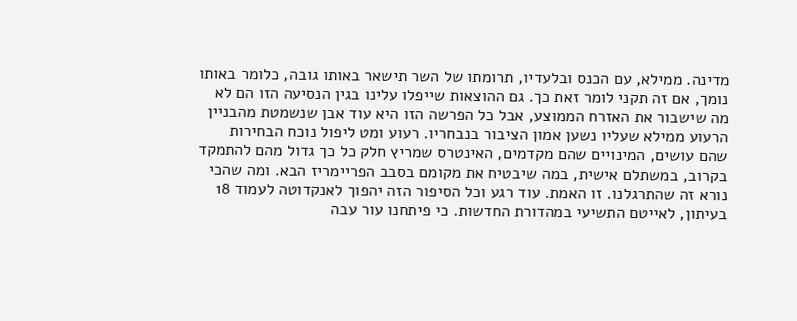מדינה. ממילא, עם הכנס ובלעדיו, תרומתו של השר תישאר באותו גובה, כלומר באותו נומך, אם זה תקני לומר זאת כך. גם ההוצאות שייפלו עלינו בגין הנסיעה הזו הם לא מה שישבור את האזרח הממוצע, אבל כל הפרשה הזו היא עוד אבן שנשמטת מהבניין הרעוע ממילא שעליו נשען אמון הציבור בנבחריו. רעוע ומט ליפול נוכח הבחירות שהם עושים, המינויים שהם מקדמים, האינטרס שמריץ חלק כל כך גדול מהם להתמקד בקרוב, במשתלם אישית, במה שיבטיח את מקומם בסבב הפריימריז הבא. ומה שהכי נורא זה שהתרגלנו. זו האמת. עוד רגע וכל הסיפור הזה יהפוך לאנקדוטה לעמוד 18 בעיתון, לאייטם התשיעי במהדורת החדשות. כי פיתחנו עור עבה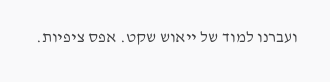ועברנו למוד של ייאוש שקט. אפס ציפיות.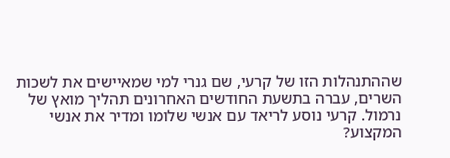שההתנהלות הזו של קרעי, שם גנרי למי שמאיישים את לשכות השרים, עברה בתשעת החודשים האחרונים תהליך מואץ של נרמול. קרעי נוסע לריאד עם אנשי שלומו ומדיר את אנשי המקצוע?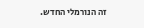זה הנורמלי החדש.